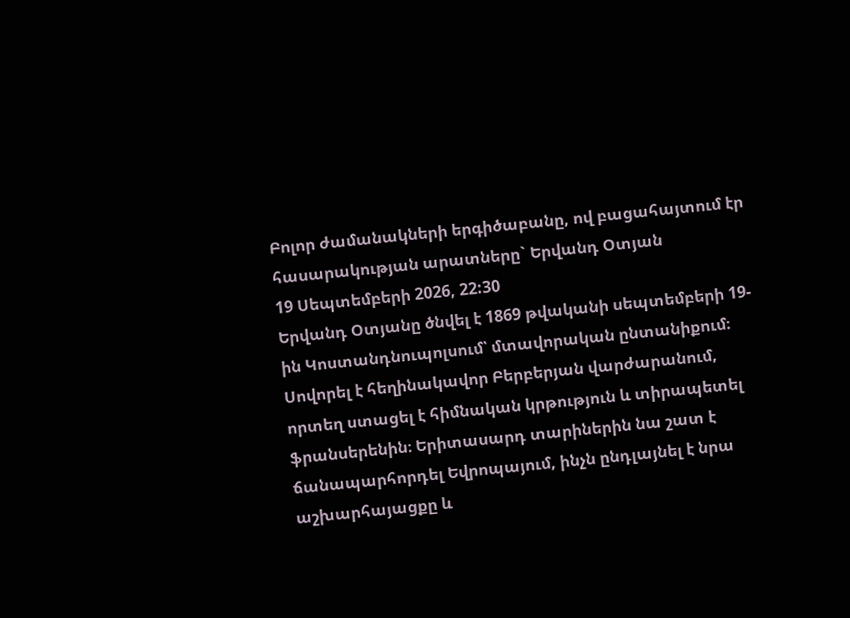Բոլոր ժամանակների երգիծաբանը, ով բացահայտում էր հասարակության արատները` Երվանդ Օտյան
19 Սեպտեմբերի 2026, 22:30
Երվանդ Օտյանը ծնվել է 1869 թվականի սեպտեմբերի 19-ին Կոստանդնուպոլսում՝ մտավորական ընտանիքում։ Սովորել է հեղինակավոր Բերբերյան վարժարանում, որտեղ ստացել է հիմնական կրթություն և տիրապետել ֆրանսերենին։ Երիտասարդ տարիներին նա շատ է ճանապարհորդել Եվրոպայում, ինչն ընդլայնել է նրա աշխարհայացքը և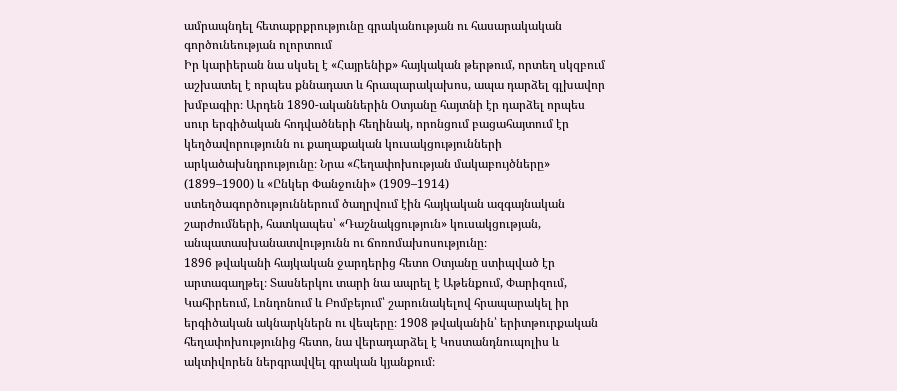ամրապնդել հետաքրքրությունը գրականության ու հասարակական գործունեության ոլորտում
Իր կարիերան նա սկսել է «Հայրենիք» հայկական թերթում, որտեղ սկզբում աշխատել է որպես քննադատ և հրապարակախոս, ապա դարձել գլխավոր խմբագիր։ Արդեն 1890-ականներին Օտյանը հայտնի էր դարձել որպես սուր երգիծական հոդվածների հեղինակ, որոնցում բացահայտում էր կեղծավորությունն ու քաղաքական կուսակցությունների արկածախնդրությունը։ Նրա «Հեղափոխության մակաբույծները» (1899–1900) և «Ընկեր Փանջունի» (1909–1914) ստեղծագործություններում ծաղրվում էին հայկական ազգայնական շարժումների, հատկապես՝ «Դաշնակցություն» կուսակցության, անպատասխանատվությունն ու ճոռոմախոսությունը։
1896 թվականի հայկական ջարդերից հետո Օտյանը ստիպված էր արտագաղթել։ Տասներկու տարի նա ապրել է Աթենքում, Փարիզում, Կահիրեում, Լոնդոնում և Բոմբեյում՝ շարունակելով հրապարակել իր երգիծական ակնարկներն ու վեպերը։ 1908 թվականին՝ երիտթուրքական հեղափոխությունից հետո, նա վերադարձել է Կոստանդնուպոլիս և ակտիվորեն ներգրավվել գրական կյանքում։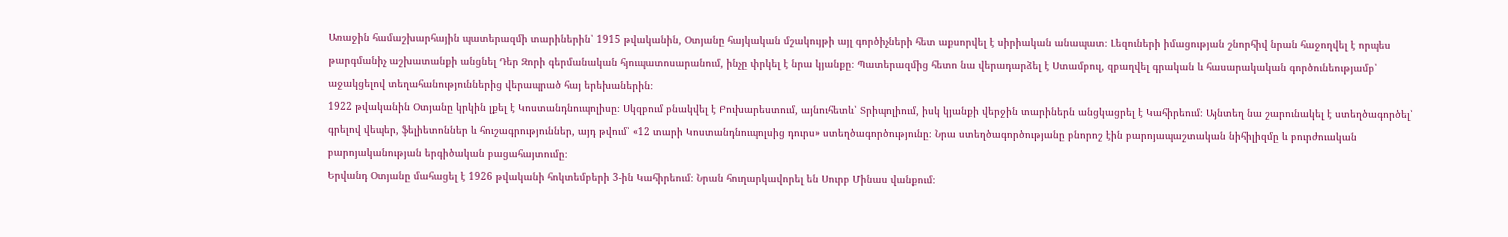Առաջին համաշխարհային պատերազմի տարիներին՝ 1915 թվականին, Օտյանը հայկական մշակույթի այլ գործիչների հետ աքսորվել է սիրիական անապատ։ Լեզուների իմացության շնորհիվ նրան հաջողվել է որպես թարգմանիչ աշխատանքի անցնել Դեր Զորի գերմանական հյուպատոսարանում, ինչը փրկել է նրա կյանքը։ Պատերազմից հետո նա վերադարձել է Ստամբուլ, զբաղվել գրական և հասարակական գործունեությամբ՝ աջակցելով տեղահանություններից վերապրած հայ երեխաներին։
1922 թվականին Օտյանը կրկին լքել է Կոստանդնուպոլիսը։ Սկզբում բնակվել է Բուխարեստում, այնուհետև՝ Տրիպոլիում, իսկ կյանքի վերջին տարիներն անցկացրել է Կահիրեում։ Այնտեղ նա շարունակել է ստեղծագործել՝ գրելով վեպեր, ֆելիետոններ և հուշագրություններ, այդ թվում՝ «12 տարի Կոստանդնուպոլսից դուրս» ստեղծագործությունը։ Նրա ստեղծագործությանը բնորոշ էին բարոյապաշտական նիհիլիզմը և բուրժուական բարոյականության երգիծական բացահայտումը։
Երվանդ Օտյանը մահացել է 1926 թվականի հոկտեմբերի 3-ին Կահիրեում։ Նրան հուղարկավորել են Սուրբ Մինաս վանքում։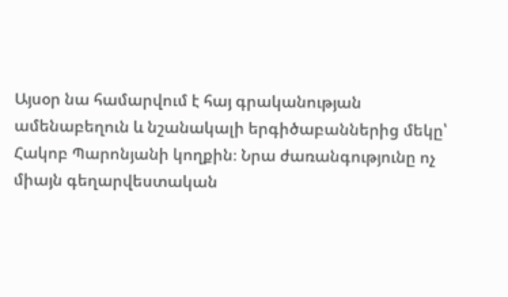Այսօր նա համարվում է հայ գրականության ամենաբեղուն և նշանակալի երգիծաբաններից մեկը՝ Հակոբ Պարոնյանի կողքին։ Նրա ժառանգությունը ոչ միայն գեղարվեստական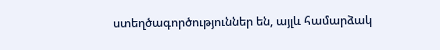ստեղծագործություններ են, այլև համարձակ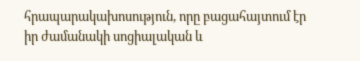հրապարակախոսություն, որը բացահայտում էր իր ժամանակի սոցիալական և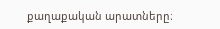քաղաքական արատները։